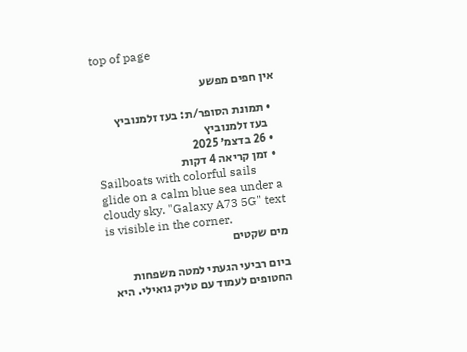top of page

אין חפים מפשע

  • תמונת הסופר/ת: בעז זלמנוביץ
    בעז זלמנוביץ
  • 26 בדצמ׳ 2025
  • זמן קריאה 4 דקות
Sailboats with colorful sails glide on a calm blue sea under a cloudy sky. "Galaxy A73 5G" text is visible in the corner.
מים שקטים

ביום רביעי הגעתי למטה משפחות החטופים לעמוד עם טליק גואילי. היא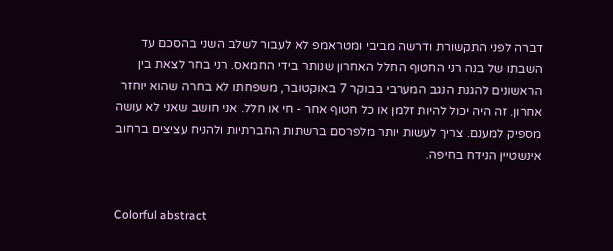דברה לפני התקשורת ודרשה מביבי ומטראמפ לא לעבור לשלב השני בהסכם עד השבתו של בנה רני החטוף החלל האחרון שנותר בידי החמאס. רני בחר לצאת בין הראשונים להגנת הנגב המערבי בבוקר 7 באוקטובר, משפחתו לא בחרה שהוא יוחזר אחרון. זה היה יכול להיות זלמן או כל חטוף אחר - חי או חלל. אני חושב שאני לא עושה מספיק למענם. צריך לעשות יותר מלפרסם ברשתות החברתיות ולהניח עציצים ברחוב אינשטיין הנידח בחיפה.


Colorful abstract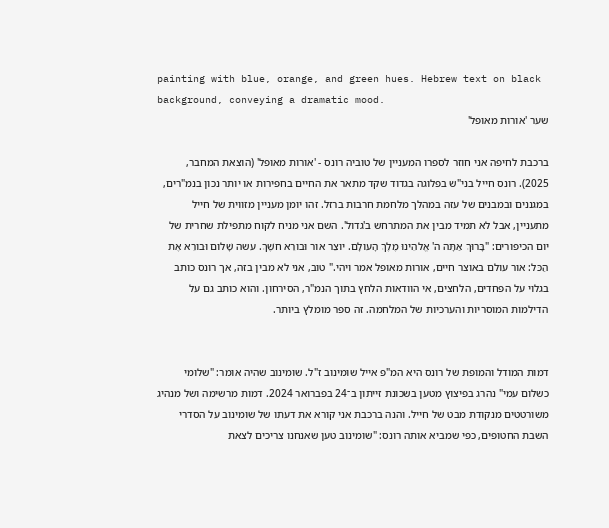painting with blue, orange, and green hues. Hebrew text on black background, conveying a dramatic mood.
שער 'אורות מאופל'

ברכבת לחיפה אני חוזר לספרו המעניין של טוביה רונס - 'אורות מאופל' (הוצאת המחבר, 2025). רונס חייל בני"ש בפלוגה בגדוד שקד מתאר את החיים בחפירות או יותר נכון בנמ"רים, במגננים ובמבנים של עזה במהלך מלחמת חרבות ברזל. זהו יומן מעניין מזווית של חייל מתעניין, אבל לא תמיד מבין את המתרחש ב'גדול'. השם אני מניח לקוח מתפילת שחרית של יום הכיפורים: "בָּרוּךְ אַתָּה ה' אֱלהֵינוּ מֶלֶךְ הָעולָם. יוצֵר אור וּבורֵא חשֶׁךְ. עשה שָׁלום וּבורֵא אֶת הַכּל: אור עולם באוצר חיים, אורות מאופל אמר ויהי." טוב, אני לא מבין בזה, אך רונס כותב בגלוי על הפחדים, הלחצים, אי הוודאות הלחץ בתוך הנמ"ר, הסירחון. והוא כותב גם על הדילמות המוסריות והערכיות של המלחמה. זה ספר מומלץ ביותר.


דמות המודל והמופת של רונס היא המ"פ אייל שומינוב ז"ל. שומינוב שהיה אומר: "שלומי כשלום עמי" נהרג בפיצוץ מטען בשכונת זייתון ב־24 בפברואר 2024. דמות מרשימה ושל מנהיג משורטטים מנקודת מבט של חייל. והנה ברכבת אני קורא את דעתו של שומינוב על הסדרי השבת החטופים, כפי שמביא אותה רונס: "שומינוב טען שאנחנו צריכים לצאת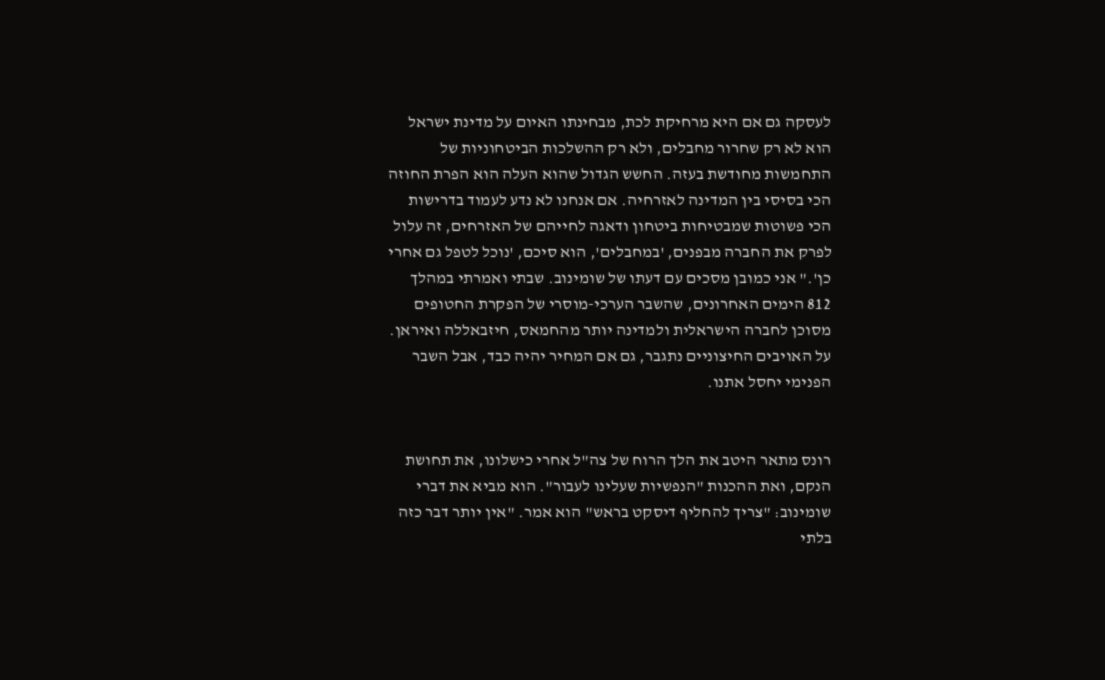לעסקה גם אם היא מרחיקת לכת, מבחינתו האיום על מדינת ישראל הוא לא רק שחרור מחבלים, ולא רק ההשלכות הביטחוניות של התחמשות מחודשת בעזה. החשש הגדול שהוא העלה הוא הפרת החוזה הכי בסיסי בין המדינה לאזרחיה. אם אנחנו לא נדע לעמוד בדרישות הכי פשוטות שמבטיחות ביטחון ודאגה לחייהם של האזרחים, זה עלול לפרק את החברה מבפנים, 'במחבלים', הוא סיכם, 'נוכל לטפל גם אחרי כן'." אני כמובן מסכים עם דעתו של שומינוב. שבתי ואמרתי במהלך 812 הימים האחרונים, שהשבר הערכי-מוסרי של הפקרת החטופים מסוכן לחברה הישראלית ולמדינה יותר מהחמאס, חיזבאללה ואיראן. על האויבים החיצוניים נתגבר, גם אם המחיר יהיה כבד, אבל השבר הפנימי יחסל אתנו.


רונס מתאר היטב את הלך הרוח של צה"ל אחרי כישלונו, את תחושת הנקם, ואת ההכנות "הנפשיות שעלינו לעבור". הוא מביא את דברי שומינוב: "צריך להחליף דיסקט בראש" הוא אמר. "אין יותר דבר כזה בלתי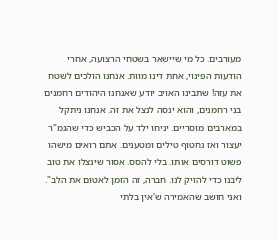מעורבים. כל מי שיישאר בשטחי הרצועה, אחרי הודעות הפינוי, אחת דינו מוות. אנחנו הולכים לשטח את עזה! שתבינו האויב יודע שאנחנו היהודים רחמנים בני רחמנים, והוא ינסה לנצל את זה. אנחנו ניתקל במארבים מוסריים. יניחו ילד על הכביש כדי שהנמ"ר יעצור ואז נחטוף טילים ומטענים. אתם רואים מישהו פשוט דורסים אותו. בלי להסס. אסור שינצלו את טוב ליבנו כדי להזיק לנו. חברה, זה הזמן לאטום את הלב". ואני חושב שהאמירה ש'אין בלתי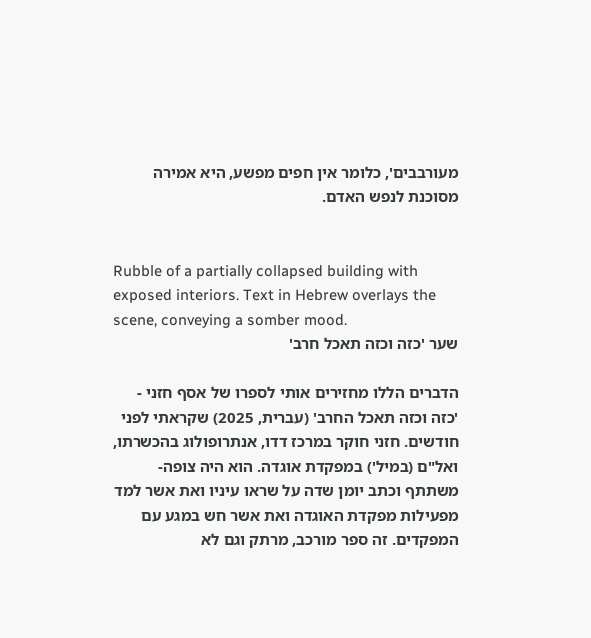מעורבבים', כלומר אין חפים מפשע, היא אמירה מסוכנת לנפש האדם.


Rubble of a partially collapsed building with exposed interiors. Text in Hebrew overlays the scene, conveying a somber mood.
שער 'כזה וכזה תאכל חרב'

הדברים הללו מחזירים אותי לספרו של אסף חזני - 'כזה וכזה תאכל החרב' (עברית, 2025) שקראתי לפני חודשים. חזני חוקר במרכז דדו, אנתרופולוג בהכשרתו, ואל"ם (במיל') במפקדת אוגדה. הוא היה צופה-משתתף וכתב יומן שדה על שראו עיניו ואת אשר למד מפעילות מפקדת האוגדה ואת אשר חש במגע עם המפקדים. זה ספר מורכב, מרתק וגם לא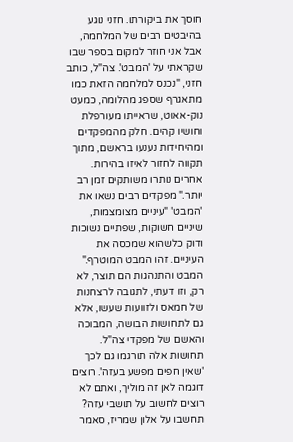חוסך את ביקורתו. חזני נוגע בהיבטים רבים של המלחמה, אבל אני חוזר למקום בספר שבו שקראתי על 'המבט'. צה"ל, כותב חזני, "נכנס למלחמה הזאת כמו מתאגרף שספג מהלומה, כמעט נוק-אאוט, שראייתו מעורפלת וחושיו קהים. חלק מהמפקדים ומהיחידות נענעו בראשם, מתוך תקווה לחזור לאיזו בהירות. אחרים נותרו משותקים זמן רב יותר." מפקדים רבים נשאו את 'המבט' "עיניים מצומצמות, שיניים חשוקות, שפתיים נשוכות ודוק כלשהוא שמכסה את העיניים. זהו המבט המוטרף." המבט והתנהגות הם תוצר, לא רק, וזו דעתי, לתגובה לרצחנות של חמאס ולזוועות שעשו, אלא גם לתחושות הבושה, המבוכה והאשם של מפקדי צה"ל. תחושות אלה תורגמו גם לכך 'שאין חפים מפשע בעזה'. רוצים דוגמה לאן זה מוליך, ואתם לא רוצים לחשוב על תושבי עזה? תחשבו על אלון שמריז, סאמר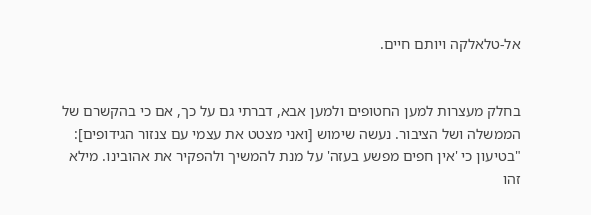אל-טלאלקה ויותם חיים.


בחלק מעצרות למען החטופים ולמען אבא, דברתי גם על כך, אם כי בהקשרם של הממשלה ושל הציבור. נעשה שימוש [ואני מצטט את עצמי עם צנזור הגידופים]: "בטיעון כי 'אין חפים מפשע בעזה' על מנת להמשיך ולהפקיר את אהובינו. מילא זהו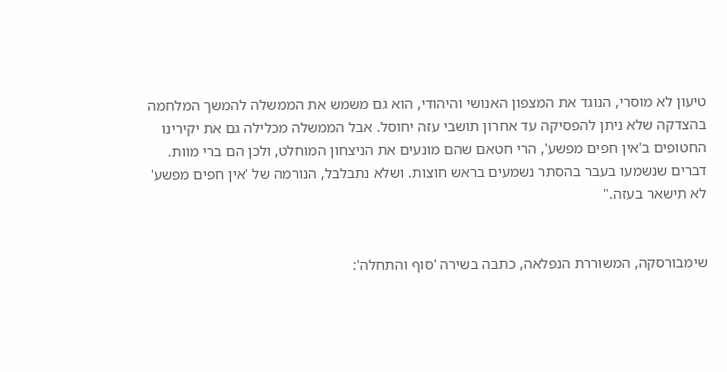טיעון לא מוסרי, הנוגד את המצפון האנושי והיהודי, הוא גם משמש את הממשלה להמשך המלחמה בהצדקה שלא ניתן להפסיקה עד אחרון תושבי עזה יחוסל. אבל הממשלה מכלילה גם את יקירינו החטופים ב'אין חפים מפשע', הרי חטאם שהם מונעים את הניצחון המוחלט, ולכן הם ברי מוות. דברים שנשמעו בעבר בהסתר נשמעים בראש חוצות. ושלא נתבלבל, הנורמה של 'אין חפים מפשע' לא תישאר בעזה."


שימבורסקה, המשוררת הנפלאה, כתבה בשירה 'סוף והתחלה':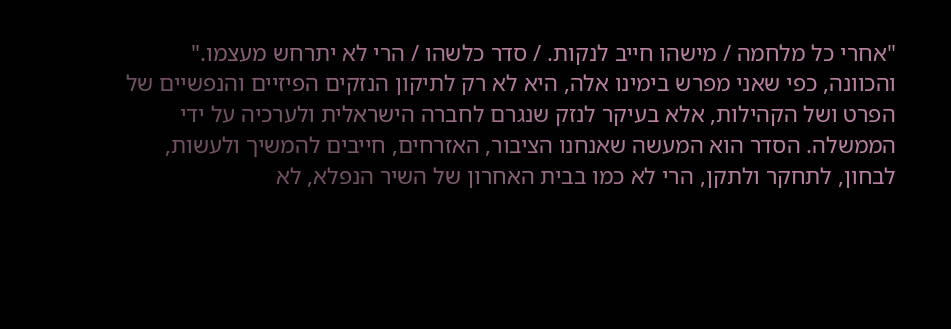"אחרי כל מלחמה / מישהו חייב לנקות. / סדר כלשהו / הרי לא יתרחש מעצמו." והכוונה, כפי שאני מפרש בימינו אלה, היא לא רק לתיקון הנזקים הפיזיים והנפשיים של הפרט ושל הקהילות, אלא בעיקר לנזק שנגרם לחברה הישראלית ולערכיה על ידי הממשלה. הסדר הוא המעשה שאנחנו הציבור, האזרחים, חייבים להמשיך ולעשות, לבחון, לתחקר ולתקן, הרי לא כמו בבית האחרון של השיר הנפלא, לא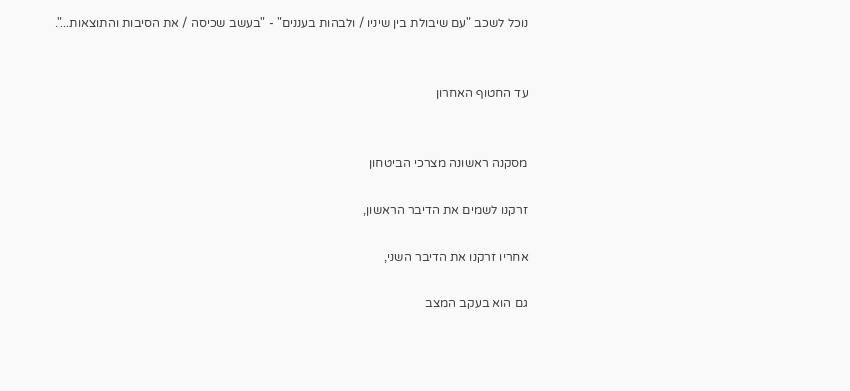נוכל לשכב "עם שיבולת בין שיניו / ולבהות בעננים" - "בעשב שכיסה / את הסיבות והתוצאות...".


עד החטוף האחרון


מסקנה ראשונה מצרכי הביטחון

זרקנו לשמים את הדיבר הראשון,

אחריו זרקנו את הדיבר השני,

גם הוא בעקב המצב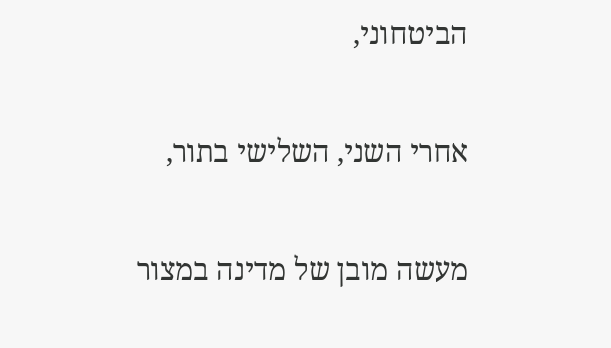הביטחוני,

אחרי השני, השלישי בתור,

מעשה מובן של מדינה במצור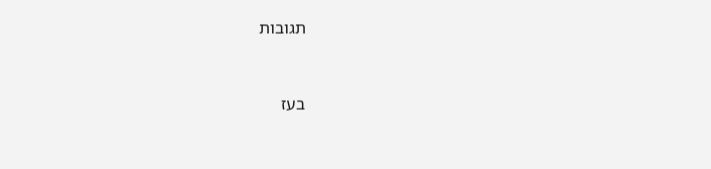תגובות


בעז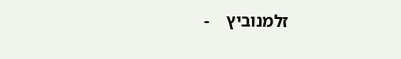זלמנוביץ    -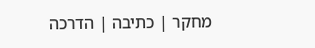מחקר | כתיבה | הדרכה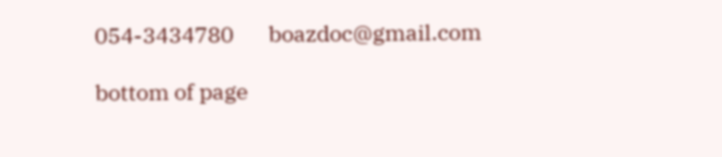054-3434780       boazdoc@gmail.com

bottom of page